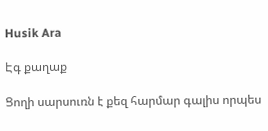Husik Ara

Էգ քաղաք

Ցողի սարսուռն է քեզ հարմար գալիս որպես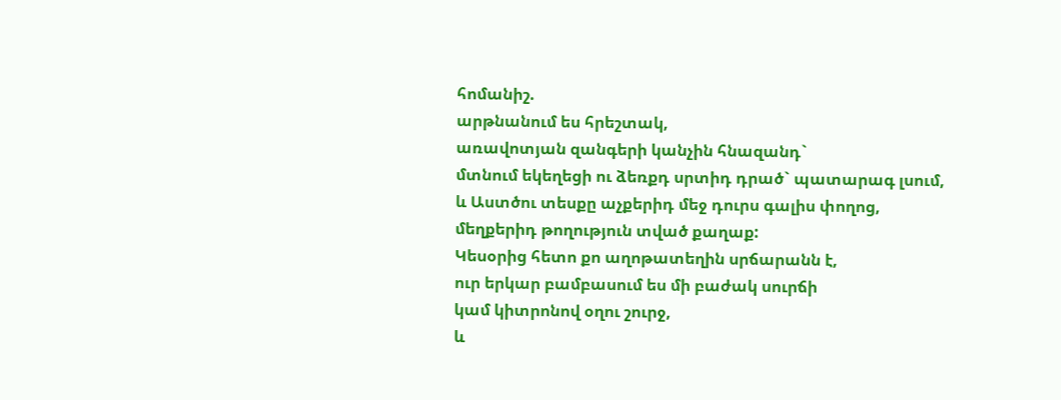հոմանիշ.
արթնանում ես հրեշտակ,
առավոտյան զանգերի կանչին հնազանդ`
մտնում եկեղեցի ու ձեռքդ սրտիդ դրած` պատարագ լսում,
և Աստծու տեսքը աչքերիդ մեջ դուրս գալիս փողոց,
մեղքերիդ թողություն տված քաղաք:
Կեսօրից հետո քո աղոթատեղին սրճարանն է,
ուր երկար բամբասում ես մի բաժակ սուրճի
կամ կիտրոնով օղու շուրջ,
և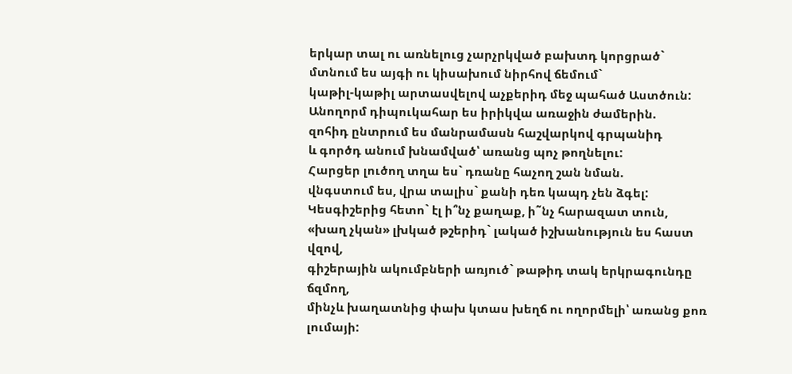երկար տալ ու առնելուց չարչրկված բախտդ կորցրած`
մտնում ես այգի ու կիսախում նիրհով ճեմում`
կաթիլ-կաթիլ արտասվելով աչքերիդ մեջ պահած Աստծուն:
Անողորմ դիպուկահար ես իրիկվա առաջին ժամերին.
զոհիդ ընտրում ես մանրամասն հաշվարկով գրպանիդ
և գործդ անում խնամված՝ առանց պոչ թողնելու:
Հարցեր լուծող տղա ես` դռանը հաչող շան նման.
վնգստում ես, վրա տալիս` քանի դեռ կապդ չեն ձգել:
Կեսգիշերից հետո` էլ ի՞նչ քաղաք, ի˜նչ հարազատ տուն,
«խաղ չկան» լխկած թշերիդ` լակած իշխանություն ես հաստ վզով,
գիշերային ակումբների առյուծ` թաթիդ տակ երկրագունդը ճզմող,
մինչև խաղատնից փախ կտաս խեղճ ու ողորմելի՝ առանց քոռ լումայի: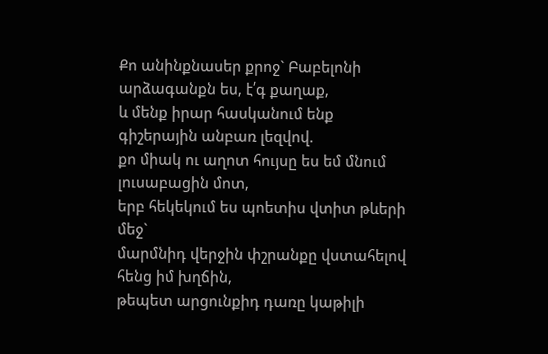Քո անինքնասեր քրոջ` Բաբելոնի արձագանքն ես, է՛գ քաղաք,
և մենք իրար հասկանում ենք գիշերային անբառ լեզվով.
քո միակ ու աղոտ հույսը ես եմ մնում լուսաբացին մոտ,
երբ հեկեկում ես պոետիս վտիտ թևերի մեջ`
մարմնիդ վերջին փշրանքը վստահելով հենց իմ խղճին,
թեպետ արցունքիդ դառը կաթիլի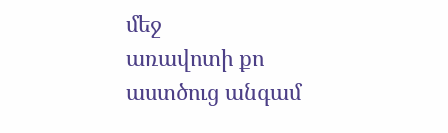մեջ
առավոտի քո աստծուց անգամ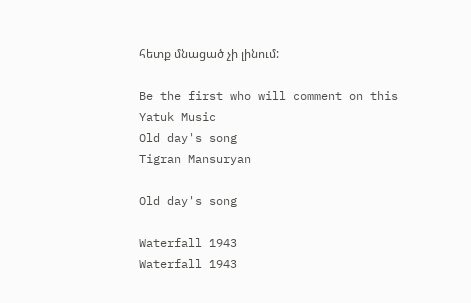հետք մնացած չի լինում:

Be the first who will comment on this
Yatuk Music
Old day's song
Tigran Mansuryan

Old day's song

Waterfall 1943
Waterfall 1943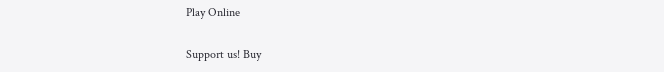Play Online

Support us! Buy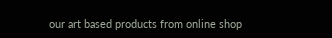our art based products from online shop